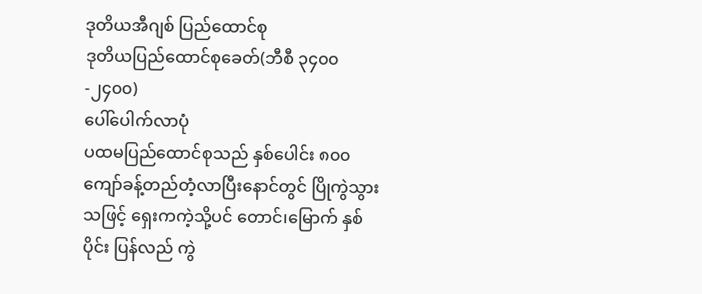ဒုတိယအီဂျစ် ပြည်ထောင်စု
ဒုတိယပြည်ထောင်စုခေတ်(ဘီစီ ၃၄၀၀-၂၄၀၀)
ပေါ်ပေါက်လာပုံ
ပထမပြည်ထောင်စုသည် နှစ်ပေါင်း ၈၀၀ ကျော်ခန့်တည်တံ့လာပြီးနောင်တွင် ပြိုကွဲသွားသဖြင့် ရှေးကကဲ့သို့ပင် တောင်၊မြောက် နှစ်ပိုင်း ပြန်လည် ကွဲ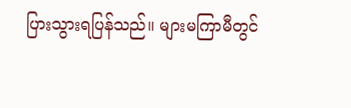ပြားသွားရပြန်သည်။ များမကြာမီတွင်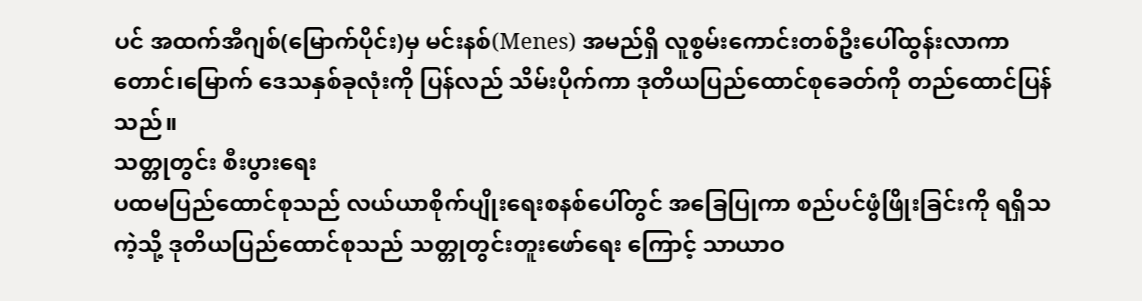ပင် အထက်အီဂျစ်(မြောက်ပိုင်း)မှ မင်းနစ်(Menes) အမည်ရှိ လူစွမ်းကောင်းတစ်ဦးပေါ်ထွန်းလာကာ တောင်၊မြောက် ဒေသနှစ်ခုလုံးကို ပြန်လည် သိမ်းပိုက်ကာ ဒုတိယပြည်ထောင်စုခေတ်ကို တည်ထောင်ပြန်သည်။
သတ္တုတွင်း စီးပွားရေး
ပထမပြည်ထောင်စုသည် လယ်ယာစိုက်ပျိုးရေးစနစ်ပေါ်တွင် အခြေပြုကာ စည်ပင်ဖွံဖြိုးခြင်းကို ရရှိသကဲ့သို့ ဒုတိယပြည်ထောင်စုသည် သတ္တုတွင်းတူးဖော်ရေး ကြောင့် သာယာဝ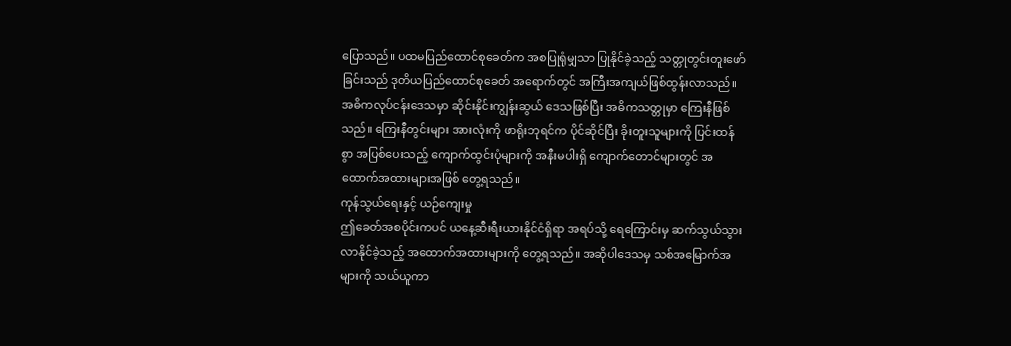ပြောသည်။ ပထမပြည်ထောင်စုခေတ်က အစပြုရုံမျှသာ ပြုနိုင်ခဲ့သည့် သတ္တုတွင်းတူးဖော်ခြင်းသည် ဒုတိယပြည်ထောင်စုခေတ် အရောက်တွင် အကြီးအကျယ်ဖြစ်ထွန်းလာသည်။ အဓိကလုပ်ငန်းဒေသမှာ ဆိုင်းနိုင်းကျွန်းဆွယ် ဒေသဖြစ်ပြီး အဓိကသတ္တုမှာ ကြေးနီဖြစ်သည်။ ကြေးနီတွင်းများ အားလုံးကို ဖာရိုးဘုရင်က ပိုင်ဆိုင်ပြီး ခိုးတူးသူများကို ပြင်းထန်စွာ အပြစ်ပေးသည့် ကျောက်ထွင်းပုံများကို အနီးမပါးရှိ ကျောက်တောင်များတွင် အထောက်အထားများအဖြစ် တွေ့ရသည်။
ကုန်သွယ်ရေးနှင့် ယဉ်ကျေးမှု
ဤခေတ်အစပိုင်းကပင် ယနေ့ဆီးရီးယားနိုင်ငံရှိရာ အရပ်သို့ ရေကြောင်းမှ ဆက်သွယ်သွားလာနိုင်ခဲ့သည့် အထောက်အထားများကို တွေ့ရသည်။ အဆိုပါဒေသမှ သစ်အမြောက်အများကို သယ်ယူကာ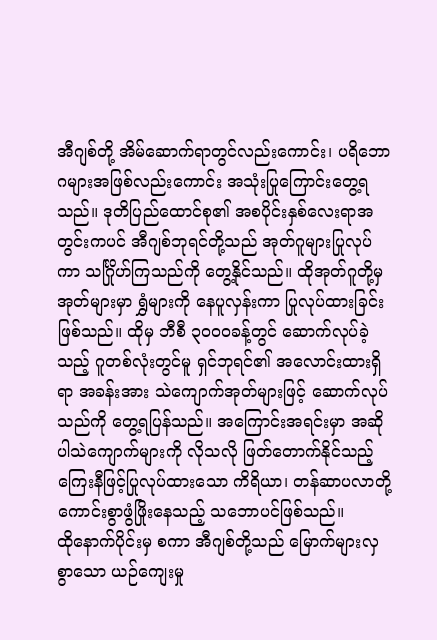အီဂျစ်တို့ အိမ်ဆောက်ရာတွင်လည်းကောင်း၊ ပရိဘောဂများအဖြစ်လည်းကောင်း အသုံးပြုကြောင်းတွေ့ရသည်။ ဒုတိပြည်ထောင်စု၏ အစပိုင်းနှစ်လေးရာအတွင်းကပင် အီဂျစ်ဘုရင်တို့သည် အုတ်ဂူများပြုလုပ်ကာ သင်္ဂြိုဟ်ကြသည်ကို တွေ့နိုင်သည်။ ထိုအုတ်ဂူတို့မှ အုတ်များမှာ ရွှံများကို နေပူလှန်းကာ ပြုလုပ်ထားခြင်းဖြစ်သည်။ ထိုမှ ဘီစီ ၃၀၀၀ခန့်တွင် ဆောက်လုပ်ခဲ့သည့် ဂူတစ်လုံးတွင်မူ ရှင်ဘုရင်၏ အလောင်းထားရှိရာ အခန်းအား သဲကျောက်အုတ်များဖြင့် ဆောက်လုပ်သည်ကို တွေ့ရပြန်သည်။ အကြောင်းအရင်းမှာ အဆိုပါသဲကျောက်များကို လိုသလို ဖြတ်တောက်နိုင်သည့် ကြေးနီဖြင့်ပြုလုပ်ထားသော ကိရိယာ၊ တန်ဆာပလာတို့ ကောင်းစွာဖွံဖြိုးနေသည့် သဘောပင်ဖြစ်သည်။
ထိုနောက်ပိုင်းမှ စကာ အီဂျစ်တို့သည် မြောက်များလှစွာသော ယဉ်ကျေးမှု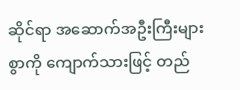ဆိုင်ရာ အဆောက်အဦးကြီးများစွာကို ကျောက်သားဖြင့် တည်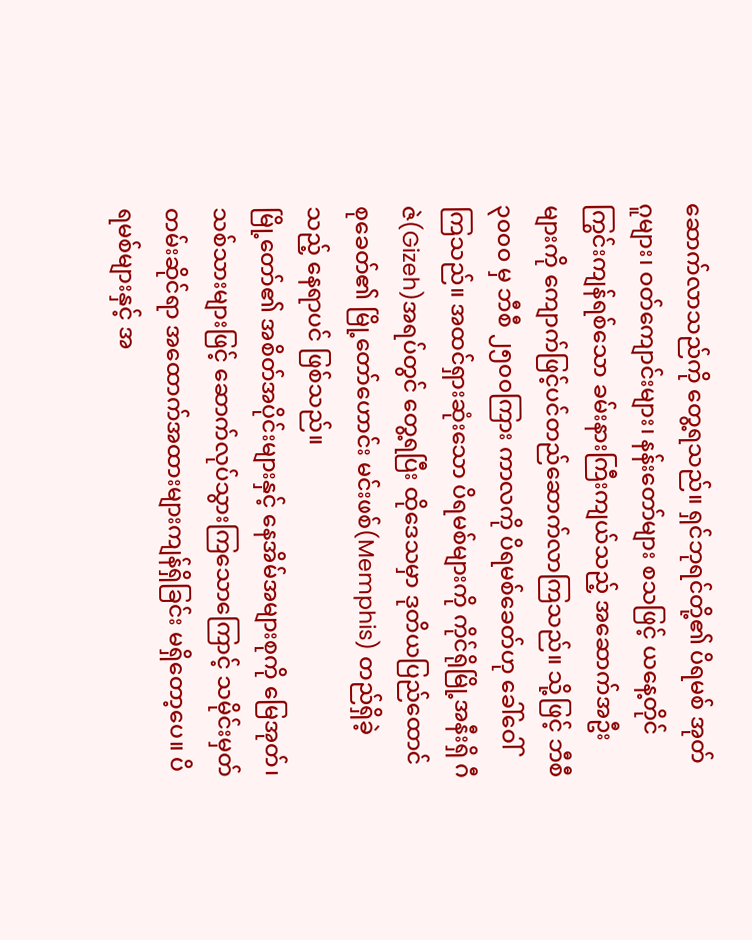ဆောက်လာသည်ကို တွေ့ရသည်။ ရှင်ဘုရင်တို့၏ ပိရမစ် အုတ်ဂူများ၊ ဝတ်ကျောင်းများ၊ နန်းတော်များ စသဖြင့် ယနေ့တိုင် ကြွင်းကျန်ရစ်သော ခမ်းနားကြီးကျယ်သည့် အဆောက်အဦးများကို ကျောက်ဖြင့်ပင်တည်ဆောက်လာကြသည်။ သို့ဖြင့် ဘီစီ ၃၀၀၀ မှ ဘီစီ ၂၅၀၀ကြား ကာလကို ပိရမစ်ခေတ်ဟု ခေါ်ဝေါ်ကြသည်။ အထင်ရှားဆုံးသော ပိရမစ်များကို ကိုင်ရိုမြို့အနီးရှိ ဂီဇဲ(Gizeh)အရပ်တွင် တွေ့ရပြီး ထိုဒေသမှာ ဒုတိယပြည်ထောင်စုခေတ်၏ မြို့တော်ဟောင်း မင်းဖစ်(Memphis) တည်ရှိခဲ့သည့် နေရာပင် ဖြစ်သည်။
မြို့တော်၏ အစိတ်အပိုင်းများနှင့် နေအိမ်အများစုကို မြေအုတ်၊ သစ်သားများဖြင့် ဆောက်လုပ်သွားကြသောကြောင့် သမိုင်းမှတ်တမ်းဆိုင်ရာ အထောက်အထားများကျန်ရှိခြင်း မရှိတော့ပေ။ ပိရမစ်များနှင့် အ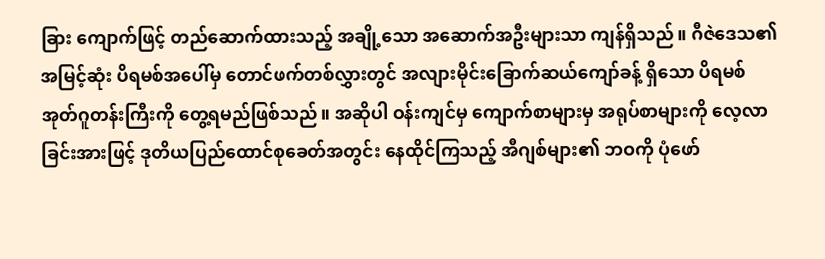ခြား ကျောက်ဖြင့် တည်ဆောက်ထားသည့် အချို့သော အဆောက်အဦးများသာ ကျန်ရှိသည်။ ဂီဇဲဒေသ၏ အမြင့်ဆုံး ပိရမစ်အပေါ်မှ တောင်ဖက်တစ်လွှားတွင် အလျားမိုင်းခြောက်ဆယ်ကျော်ခန့် ရှိသော ပိရမစ်အုတ်ဂူတန်းကြီးကို တွေ့ရမည်ဖြစ်သည်။ အဆိုပါ ဝန်းကျင်မှ ကျောက်စာများမှ အရုပ်စာများကို လေ့လာခြင်းအားဖြင့် ဒုတိယပြည်ထောင်စုခေတ်အတွင်း နေထိုင်ကြသည့် အီဂျစ်များ၏ ဘဝကို ပုံဖော်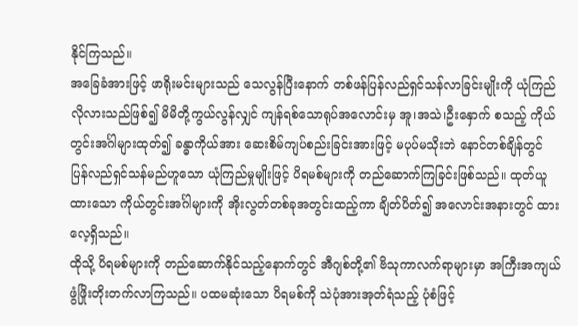နိုင်ကြသည်။
အခြေခံအားဖြင့် ဖာရိုးမင်းများသည် သေလွန်ပြီးနောက် တစ်ဖန်ပြန်လည်ရှင်သန်လာခြင်းမျိုးကို ယုံကြည်လိုလားသည်ဖြစ်၍ မိမိတို့ကွယ်လွန်လျှင် ကျန်ရစ်သောရုပ်အလောင်းမှ အူ၊အသဲ၊ဦးနှောက် စသည့် ကိုယ်တွင်းအင်္ဂါများထုတ်၍ ခန္ဓာကိုယ်အား ဆေးစိမ်ကျပ်စည်းခြင်းအားဖြင့် မပုပ်မသိုးဘဲ နောင်တစ်ချိန်တွင် ပြန်လည်ရှင်သန်မည်ဟူသော ယုံကြည်မှုမျိုးဖြင့် ပိရမစ်များကို တည်ဆောက်ကြခြင်းဖြစ်သည်။ ထုတ်ယူထားသော ကိုယ်တွင်းအင်္ဂါများကို အိုးလွတ်တစ်ခုအတွင်းထည့်ကာ ချိတ်ပိတ်၍ အလောင်းအနားတွင် ထားလေ့ရှိသည်။
ထိုသို့ ပိရမစ်များကို တည်ဆောက်နိုင်သည့်နောက်တွင် အီဂျစ်တို့၏ ဗိသုကာလက်ရာများမှာ အကြီးအကျယ်ဖွံဖြိုးတိုးတက်လာကြသည်။ ပထမဆုံးသော ပိရမစ်ကို သဲပုံအားအုတ်ရံသည့် ပုံစံဖြင့်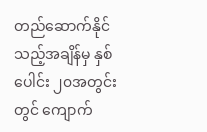တည်ဆောက်နိုင်သည့်အချိန်မှ နှစ်ပေါင်း ၂၀အတွင်းတွင် ကျောက်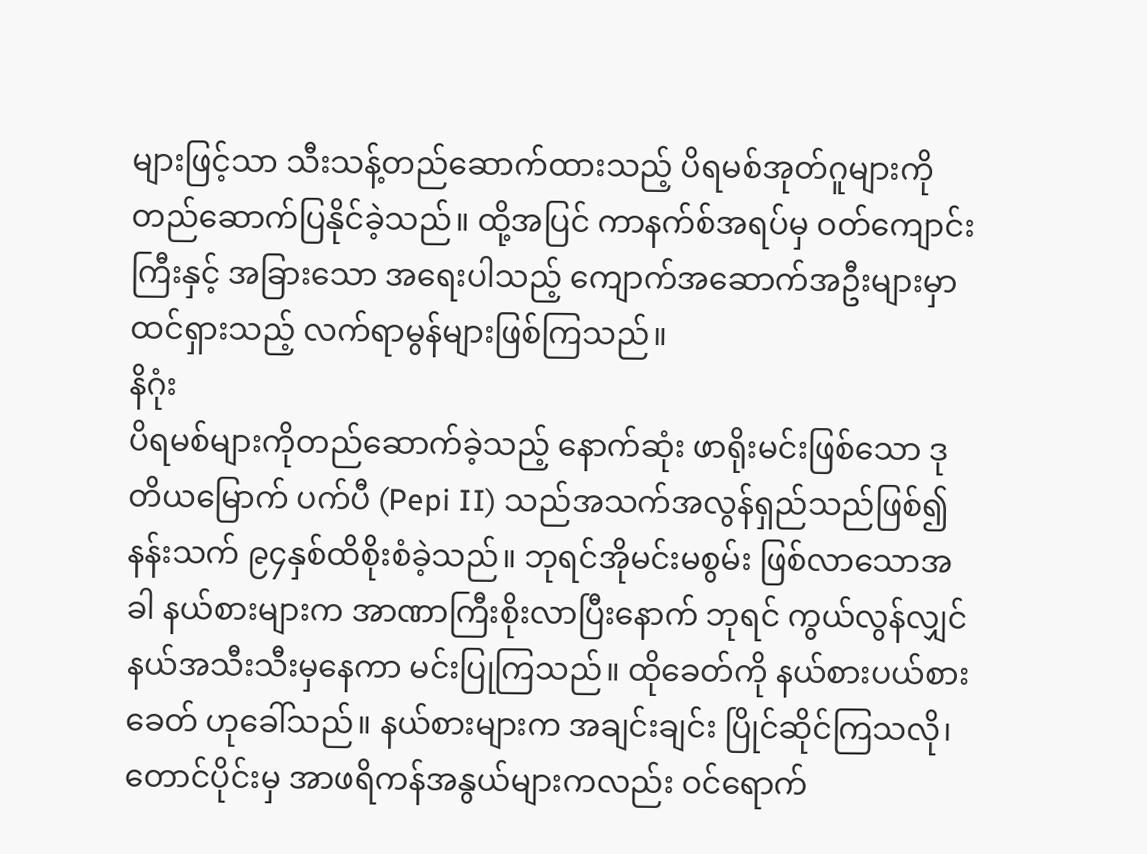များဖြင့်သာ သီးသန့်တည်ဆောက်ထားသည့် ပိရမစ်အုတ်ဂူများကို တည်ဆောက်ပြနိုင်ခဲ့သည်။ ထို့အပြင် ကာနက်စ်အရပ်မှ ဝတ်ကျောင်းကြီးနှင့် အခြားသော အရေးပါသည့် ကျောက်အဆောက်အဦးများမှာ ထင်ရှားသည့် လက်ရာမွန်များဖြစ်ကြသည်။
နိဂုံး
ပိရမစ်များကိုတည်ဆောက်ခဲ့သည့် နောက်ဆုံး ဖာရိုးမင်းဖြစ်သော ဒုတိယမြောက် ပက်ပီ (Pepi II) သည်အသက်အလွန်ရှည်သည်ဖြစ်၍ နန်းသက် ၉၄နှစ်ထိစိုးစံခဲ့သည်။ ဘုရင်အိုမင်းမစွမ်း ဖြစ်လာသောအခါ နယ်စားများက အာဏာကြီးစိုးလာပြီးနောက် ဘုရင် ကွယ်လွန်လျှင် နယ်အသီးသီးမှနေကာ မင်းပြုကြသည်။ ထိုခေတ်ကို နယ်စားပယ်စားခေတ် ဟုခေါ်သည်။ နယ်စားများက အချင်းချင်း ပြိုင်ဆိုင်ကြသလို၊ တောင်ပိုင်းမှ အာဖရိကန်အနွယ်များကလည်း ဝင်ရောက်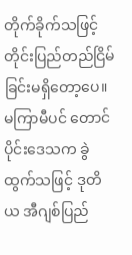တိုက်ခိုက်သဖြင့် တိုင်းပြည်တည်ငြိမ်ခြင်းမရှိတော့ပေ။ မကြာမီပင် တောင်ပိုင်းဒေသက ခွဲထွက်သဖြင့် ဒုတိယ အီဂျစ်ပြည်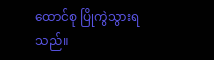ထောင်စု ပြိုကွဲသွားရသည်။